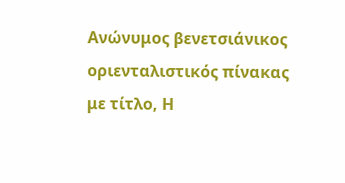Ανώνυμος βενετσιάνικος οριενταλιστικός πίνακας με τίτλο, Η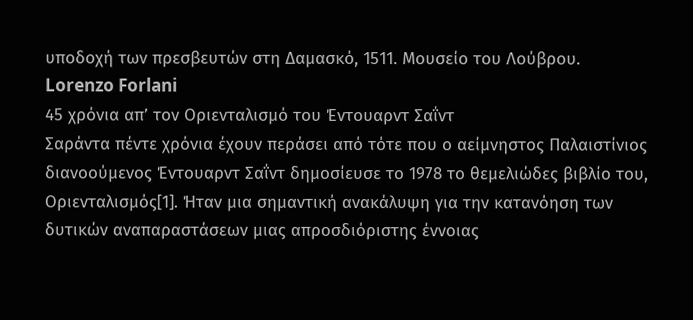υποδοχή των πρεσβευτών στη Δαμασκό, 1511. Μουσείο του Λούβρου.
Lorenzo Forlani
45 χρόνια απ’ τον Οριενταλισμό του Έντουαρντ Σαΐντ
Σαράντα πέντε χρόνια έχουν περάσει από τότε που ο αείμνηστος Παλαιστίνιος διανοούμενος Έντουαρντ Σαΐντ δημοσίευσε το 1978 το θεμελιώδες βιβλίο του, Οριενταλισμός[1]. Ήταν μια σημαντική ανακάλυψη για την κατανόηση των δυτικών αναπαραστάσεων μιας απροσδιόριστης έννοιας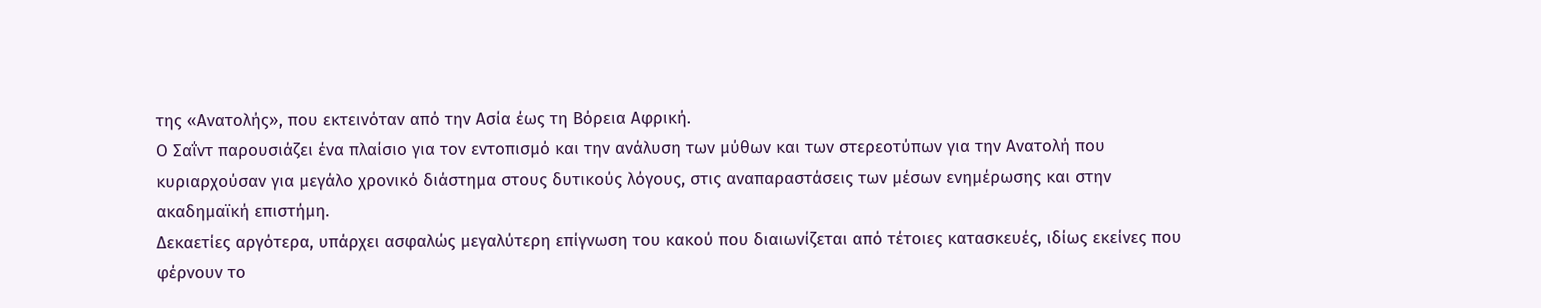της «Ανατολής», που εκτεινόταν από την Ασία έως τη Βόρεια Αφρική.
Ο Σαΐντ παρουσιάζει ένα πλαίσιο για τον εντοπισμό και την ανάλυση των μύθων και των στερεοτύπων για την Ανατολή που κυριαρχούσαν για μεγάλο χρονικό διάστημα στους δυτικούς λόγους, στις αναπαραστάσεις των μέσων ενημέρωσης και στην ακαδημαϊκή επιστήμη.
Δεκαετίες αργότερα, υπάρχει ασφαλώς μεγαλύτερη επίγνωση του κακού που διαιωνίζεται από τέτοιες κατασκευές, ιδίως εκείνες που φέρνουν το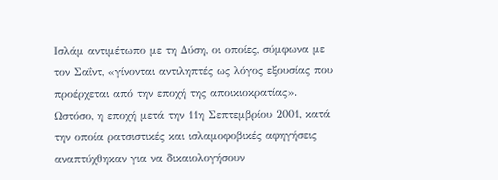Ισλάμ αντιμέτωπο με τη Δύση, οι οποίες, σύμφωνα με τον Σαΐντ, «γίνονται αντιληπτές ως λόγος εξουσίας που προέρχεται από την εποχή της αποικιοκρατίας».
Ωστόσο, η εποχή μετά την 11η Σεπτεμβρίου 2001, κατά την οποία ρατσιστικές και ισλαμοφοβικές αφηγήσεις αναπτύχθηκαν για να δικαιολογήσουν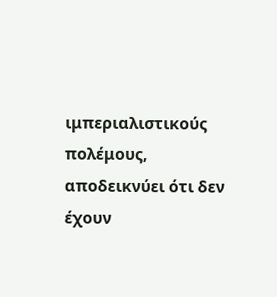ιμπεριαλιστικούς πολέμους, αποδεικνύει ότι δεν έχουν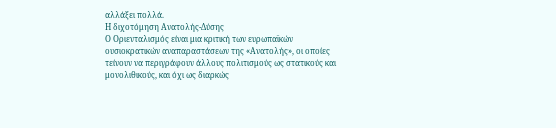αλλάξει πολλά.
Η διχοτόμηση Ανατολής-Δύσης
Ο Οριενταλισμός είναι μια κριτική των ευρωπαϊκών ουσιοκρατικών αναπαραστάσεων της «Ανατολής», οι οποίες τείνουν να περιγράφουν άλλους πολιτισμούς ως στατικούς και μονολιθικούς, και όχι ως διαρκώς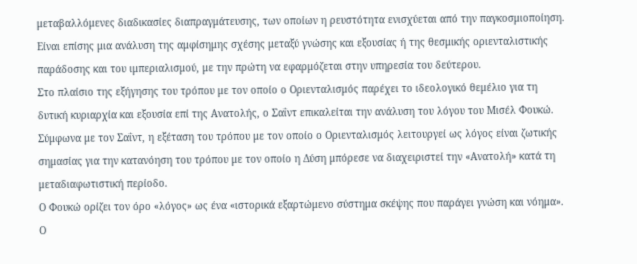μεταβαλλόμενες διαδικασίες διαπραγμάτευσης, των οποίων η ρευστότητα ενισχύεται από την παγκοσμιοποίηση. Είναι επίσης μια ανάλυση της αμφίσημης σχέσης μεταξύ γνώσης και εξουσίας ή της θεσμικής οριενταλιστικής παράδοσης και του ιμπεριαλισμού, με την πρώτη να εφαρμόζεται στην υπηρεσία του δεύτερου.
Στο πλαίσιο της εξήγησης του τρόπου με τον οποίο ο Οριενταλισμός παρέχει το ιδεολογικό θεμέλιο για τη δυτική κυριαρχία και εξουσία επί της Ανατολής, ο Σαΐντ επικαλείται την ανάλυση του λόγου του Μισέλ Φουκώ. Σύμφωνα με τον Σαΐντ, η εξέταση του τρόπου με τον οποίο ο Οριενταλισμός λειτουργεί ως λόγος είναι ζωτικής σημασίας για την κατανόηση του τρόπου με τον οποίο η Δύση μπόρεσε να διαχειριστεί την «Ανατολή» κατά τη μεταδιαφωτιστική περίοδο.
Ο Φουκώ ορίζει τον όρο «λόγος» ως ένα «ιστορικά εξαρτώμενο σύστημα σκέψης που παράγει γνώση και νόημα». Ο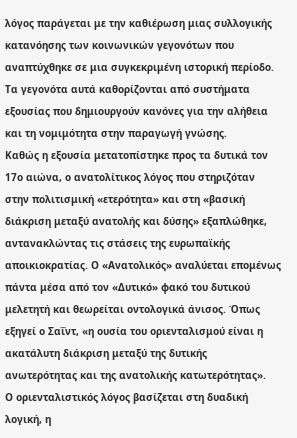λόγος παράγεται με την καθιέρωση μιας συλλογικής κατανόησης των κοινωνικών γεγονότων που αναπτύχθηκε σε μια συγκεκριμένη ιστορική περίοδο. Τα γεγονότα αυτά καθορίζονται από συστήματα εξουσίας που δημιουργούν κανόνες για την αλήθεια και τη νομιμότητα στην παραγωγή γνώσης.
Καθώς η εξουσία μετατοπίστηκε προς τα δυτικά τον 17ο αιώνα, ο ανατολίτικος λόγος που στηριζόταν στην πολιτισμική «ετερότητα» και στη «βασική διάκριση μεταξύ ανατολής και δύσης» εξαπλώθηκε, αντανακλώντας τις στάσεις της ευρωπαϊκής αποικιοκρατίας. Ο «Ανατολικός» αναλύεται επομένως πάντα μέσα από τον «Δυτικό» φακό του δυτικού μελετητή και θεωρείται οντολογικά άνισος. Όπως εξηγεί ο Σαΐντ, «η ουσία του οριενταλισμού είναι η ακατάλυτη διάκριση μεταξύ της δυτικής ανωτερότητας και της ανατολικής κατωτερότητας».
Ο οριενταλιστικός λόγος βασίζεται στη δυαδική λογική, η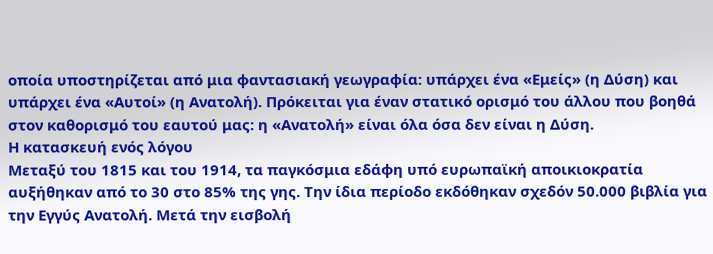οποία υποστηρίζεται από μια φαντασιακή γεωγραφία: υπάρχει ένα «Εμείς» (η Δύση) και υπάρχει ένα «Αυτοί» (η Ανατολή). Πρόκειται για έναν στατικό ορισμό του άλλου που βοηθά στον καθορισμό του εαυτού μας: η «Ανατολή» είναι όλα όσα δεν είναι η Δύση.
Η κατασκευή ενός λόγου
Μεταξύ του 1815 και του 1914, τα παγκόσμια εδάφη υπό ευρωπαϊκή αποικιοκρατία αυξήθηκαν από το 30 στο 85% της γης. Την ίδια περίοδο εκδόθηκαν σχεδόν 50.000 βιβλία για την Εγγύς Ανατολή. Μετά την εισβολή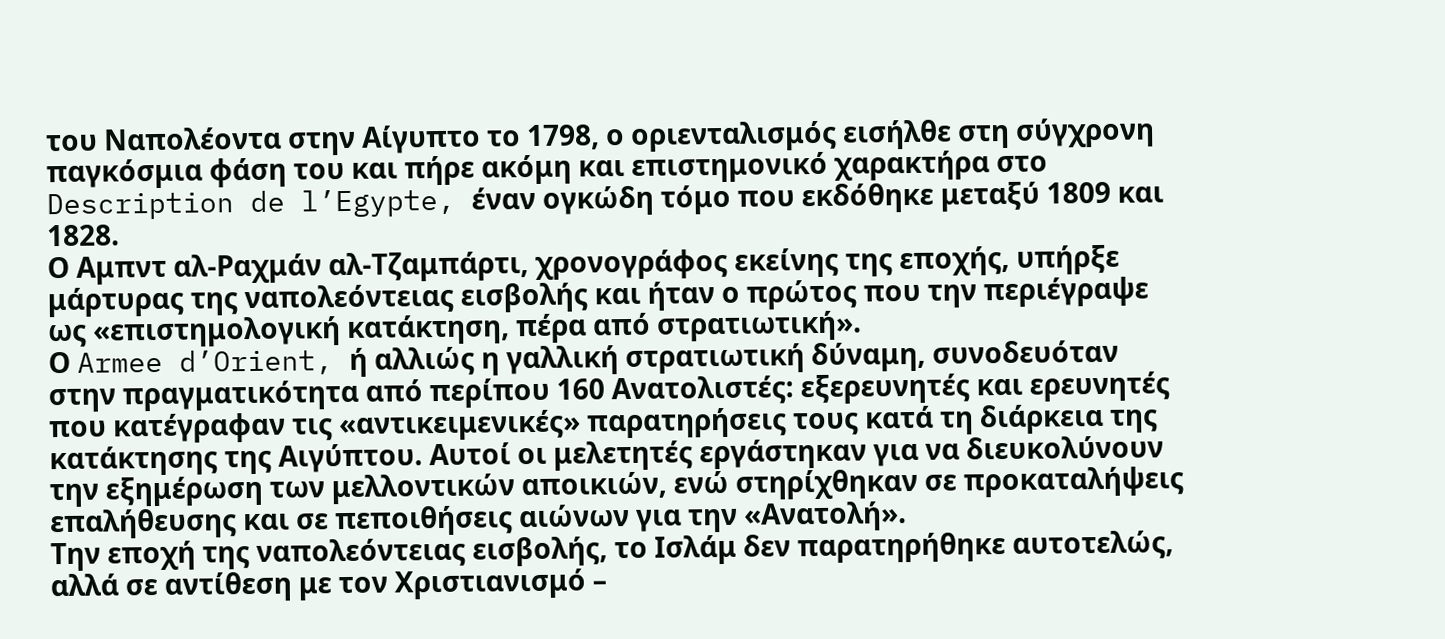του Ναπολέοντα στην Αίγυπτο το 1798, ο οριενταλισμός εισήλθε στη σύγχρονη παγκόσμια φάση του και πήρε ακόμη και επιστημονικό χαρακτήρα στο Description de l’Egypte, έναν ογκώδη τόμο που εκδόθηκε μεταξύ 1809 και 1828.
Ο Αμπντ αλ-Ραχμάν αλ-Τζαμπάρτι, χρονογράφος εκείνης της εποχής, υπήρξε μάρτυρας της ναπολεόντειας εισβολής και ήταν ο πρώτος που την περιέγραψε ως «επιστημολογική κατάκτηση, πέρα από στρατιωτική».
Ο Armee d’Orient, ή αλλιώς η γαλλική στρατιωτική δύναμη, συνοδευόταν στην πραγματικότητα από περίπου 160 Ανατολιστές: εξερευνητές και ερευνητές που κατέγραφαν τις «αντικειμενικές» παρατηρήσεις τους κατά τη διάρκεια της κατάκτησης της Αιγύπτου. Αυτοί οι μελετητές εργάστηκαν για να διευκολύνουν την εξημέρωση των μελλοντικών αποικιών, ενώ στηρίχθηκαν σε προκαταλήψεις επαλήθευσης και σε πεποιθήσεις αιώνων για την «Ανατολή».
Την εποχή της ναπολεόντειας εισβολής, το Ισλάμ δεν παρατηρήθηκε αυτοτελώς, αλλά σε αντίθεση με τον Χριστιανισμό –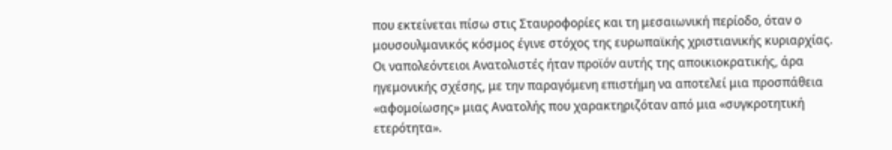που εκτείνεται πίσω στις Σταυροφορίες και τη μεσαιωνική περίοδο, όταν ο μουσουλμανικός κόσμος έγινε στόχος της ευρωπαϊκής χριστιανικής κυριαρχίας. Οι ναπολεόντειοι Ανατολιστές ήταν προϊόν αυτής της αποικιοκρατικής, άρα ηγεμονικής σχέσης, με την παραγόμενη επιστήμη να αποτελεί μια προσπάθεια «αφομοίωσης» μιας Ανατολής που χαρακτηριζόταν από μια «συγκροτητική ετερότητα».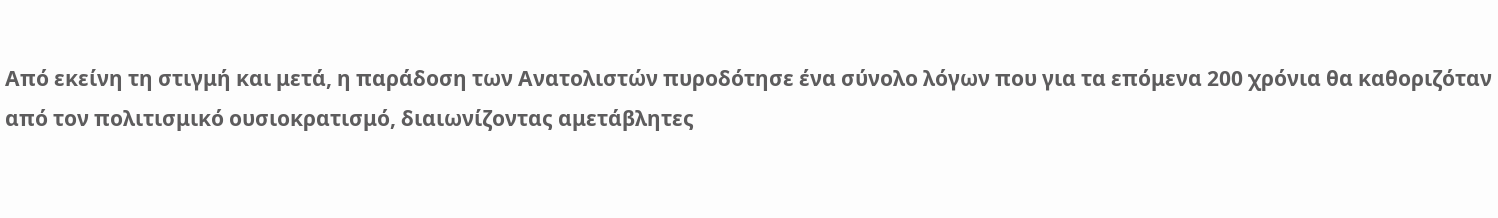Από εκείνη τη στιγμή και μετά, η παράδοση των Ανατολιστών πυροδότησε ένα σύνολο λόγων που για τα επόμενα 200 χρόνια θα καθοριζόταν από τον πολιτισμικό ουσιοκρατισμό, διαιωνίζοντας αμετάβλητες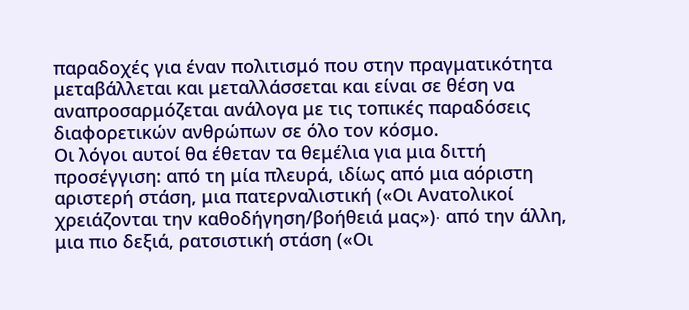παραδοχές για έναν πολιτισμό που στην πραγματικότητα μεταβάλλεται και μεταλλάσσεται και είναι σε θέση να αναπροσαρμόζεται ανάλογα με τις τοπικές παραδόσεις διαφορετικών ανθρώπων σε όλο τον κόσμο.
Οι λόγοι αυτοί θα έθεταν τα θεμέλια για μια διττή προσέγγιση: από τη μία πλευρά, ιδίως από μια αόριστη αριστερή στάση, μια πατερναλιστική («Οι Ανατολικοί χρειάζονται την καθοδήγηση/βοήθειά μας»)∙ από την άλλη, μια πιο δεξιά, ρατσιστική στάση («Οι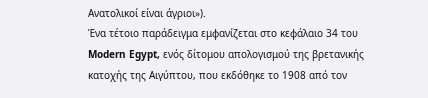Ανατολικοί είναι άγριοι»).
Ένα τέτοιο παράδειγμα εμφανίζεται στο κεφάλαιο 34 του Modern Egypt, ενός δίτομου απολογισμού της βρετανικής κατοχής της Αιγύπτου, που εκδόθηκε το 1908 από τον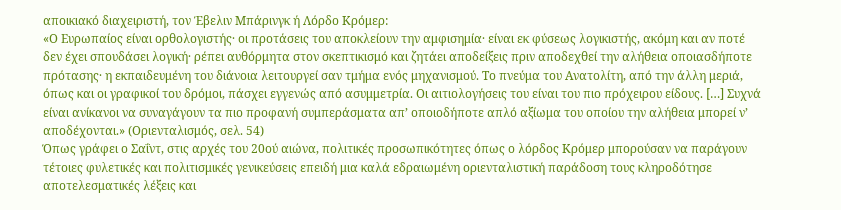αποικιακό διαχειριστή, τον Έβελιν Μπάρινγκ ή Λόρδο Κρόμερ:
«Ο Ευρωπαίος είναι ορθολογιστής· οι προτάσεις του αποκλείουν την αμφισημία· είναι εκ φύσεως λογικιστής, ακόμη και αν ποτέ δεν έχει σπουδάσει λογική· ρέπει αυθόρμητα στον σκεπτικισμό και ζητάει αποδείξεις πριν αποδεχθεί την αλήθεια οποιασδήποτε πρότασης· η εκπαιδευμένη του διάνοια λειτουργεί σαν τμήμα ενός μηχανισμού. Το πνεύμα του Ανατολίτη, από την άλλη μεριά, όπως και οι γραφικοί του δρόμοι, πάσχει εγγενώς από ασυμμετρία. Οι αιτιολογήσεις του είναι του πιο πρόχειρου είδους. […] Συχνά είναι ανίκανοι να συναγάγουν τα πιο προφανή συμπεράσματα απ’ οποιοδήποτε απλό αξίωμα του οποίου την αλήθεια μπορεί ν’ αποδέχονται.» (Οριενταλισμός, σελ. 54)
Όπως γράφει ο Σαΐντ, στις αρχές του 20ού αιώνα, πολιτικές προσωπικότητες όπως ο λόρδος Κρόμερ μπορούσαν να παράγουν τέτοιες φυλετικές και πολιτισμικές γενικεύσεις επειδή μια καλά εδραιωμένη οριενταλιστική παράδοση τους κληροδότησε αποτελεσματικές λέξεις και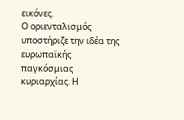εικόνες.
Ο οριενταλισμός υποστήριζε την ιδέα της ευρωπαϊκής παγκόσμιας κυριαρχίας. Η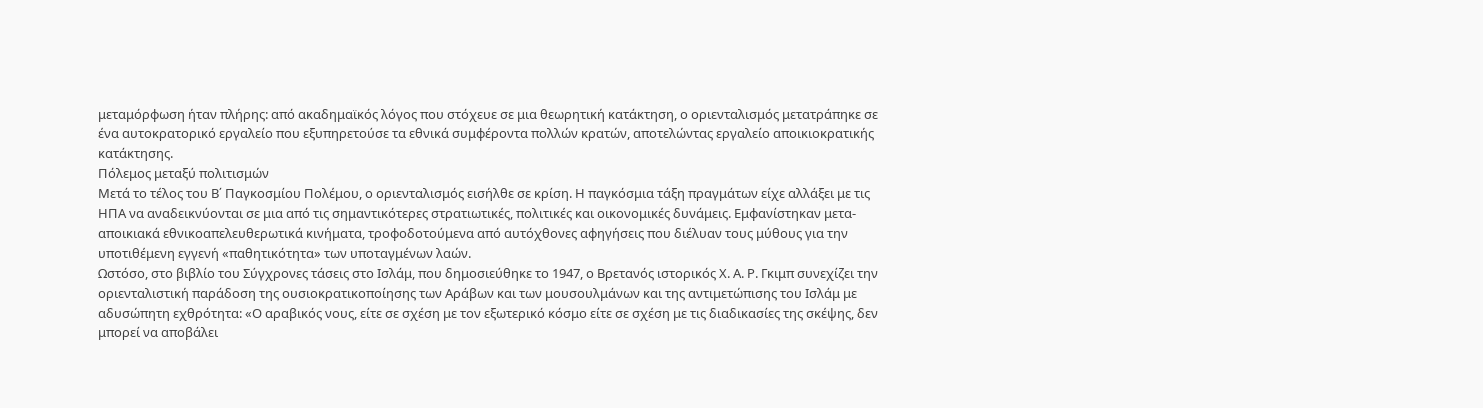μεταμόρφωση ήταν πλήρης: από ακαδημαϊκός λόγος που στόχευε σε μια θεωρητική κατάκτηση, ο οριενταλισμός μετατράπηκε σε ένα αυτοκρατορικό εργαλείο που εξυπηρετούσε τα εθνικά συμφέροντα πολλών κρατών, αποτελώντας εργαλείο αποικιοκρατικής κατάκτησης.
Πόλεμος μεταξύ πολιτισμών
Μετά το τέλος του Β΄ Παγκοσμίου Πολέμου, ο οριενταλισμός εισήλθε σε κρίση. Η παγκόσμια τάξη πραγμάτων είχε αλλάξει με τις ΗΠΑ να αναδεικνύονται σε μια από τις σημαντικότερες στρατιωτικές, πολιτικές και οικονομικές δυνάμεις. Εμφανίστηκαν μετα-αποικιακά εθνικοαπελευθερωτικά κινήματα, τροφοδοτούμενα από αυτόχθονες αφηγήσεις που διέλυαν τους μύθους για την υποτιθέμενη εγγενή «παθητικότητα» των υποταγμένων λαών.
Ωστόσο, στο βιβλίο του Σύγχρονες τάσεις στο Ισλάμ, που δημοσιεύθηκε το 1947, ο Βρετανός ιστορικός Χ. Α. Ρ. Γκιμπ συνεχίζει την οριενταλιστική παράδοση της ουσιοκρατικοποίησης των Αράβων και των μουσουλμάνων και της αντιμετώπισης του Ισλάμ με αδυσώπητη εχθρότητα: «Ο αραβικός νους, είτε σε σχέση με τον εξωτερικό κόσμο είτε σε σχέση με τις διαδικασίες της σκέψης, δεν μπορεί να αποβάλει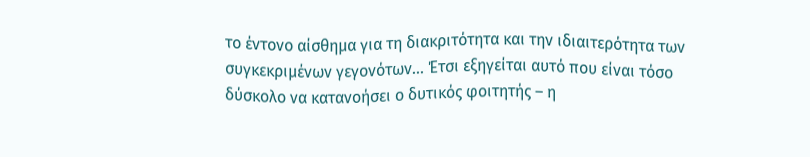το έντονο αίσθημα για τη διακριτότητα και την ιδιαιτερότητα των συγκεκριμένων γεγονότων... Έτσι εξηγείται αυτό που είναι τόσο δύσκολο να κατανοήσει ο δυτικός φοιτητής – η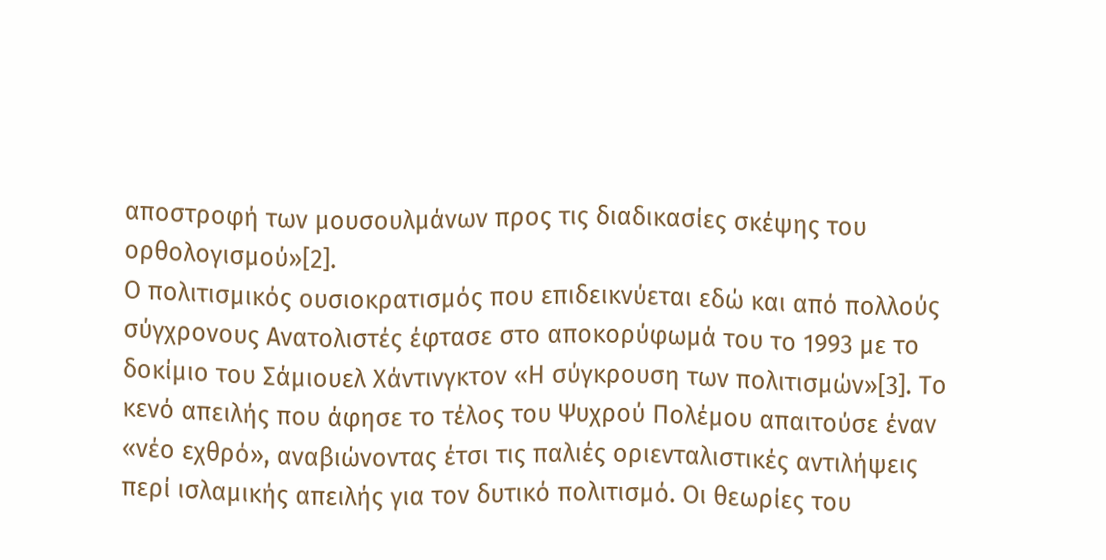αποστροφή των μουσουλμάνων προς τις διαδικασίες σκέψης του ορθολογισμού»[2].
Ο πολιτισμικός ουσιοκρατισμός που επιδεικνύεται εδώ και από πολλούς σύγχρονους Ανατολιστές έφτασε στο αποκορύφωμά του το 1993 με το δοκίμιο του Σάμιουελ Χάντινγκτον «Η σύγκρουση των πολιτισμών»[3]. Το κενό απειλής που άφησε το τέλος του Ψυχρού Πολέμου απαιτούσε έναν «νέο εχθρό», αναβιώνοντας έτσι τις παλιές οριενταλιστικές αντιλήψεις περί ισλαμικής απειλής για τον δυτικό πολιτισμό. Οι θεωρίες του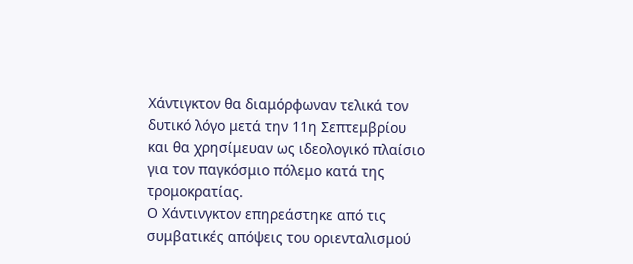Χάντιγκτον θα διαμόρφωναν τελικά τον δυτικό λόγο μετά την 11η Σεπτεμβρίου και θα χρησίμευαν ως ιδεολογικό πλαίσιο για τον παγκόσμιο πόλεμο κατά της τρομοκρατίας.
Ο Χάντινγκτον επηρεάστηκε από τις συμβατικές απόψεις του οριενταλισμού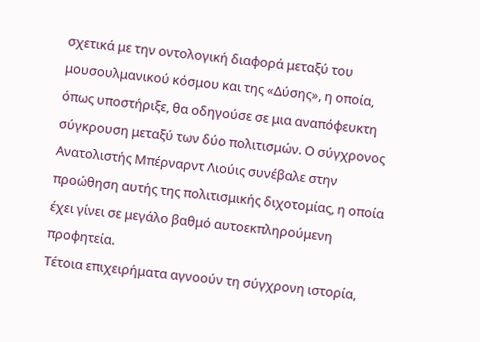σχετικά με την οντολογική διαφορά μεταξύ του μουσουλμανικού κόσμου και της «Δύσης», η οποία, όπως υποστήριξε, θα οδηγούσε σε μια αναπόφευκτη σύγκρουση μεταξύ των δύο πολιτισμών. Ο σύγχρονος Ανατολιστής Μπέρναρντ Λιούις συνέβαλε στην προώθηση αυτής της πολιτισμικής διχοτομίας, η οποία έχει γίνει σε μεγάλο βαθμό αυτοεκπληρούμενη προφητεία.
Τέτοια επιχειρήματα αγνοούν τη σύγχρονη ιστορία,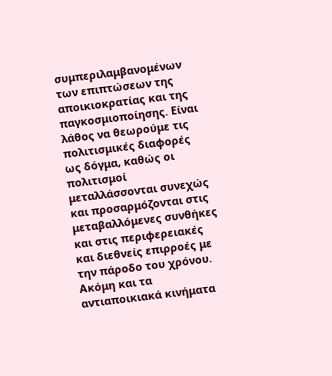συμπεριλαμβανομένων των επιπτώσεων της αποικιοκρατίας και της παγκοσμιοποίησης. Είναι λάθος να θεωρούμε τις πολιτισμικές διαφορές ως δόγμα, καθώς οι πολιτισμοί μεταλλάσσονται συνεχώς και προσαρμόζονται στις μεταβαλλόμενες συνθήκες και στις περιφερειακές και διεθνείς επιρροές με την πάροδο του χρόνου.
Ακόμη και τα αντιαποικιακά κινήματα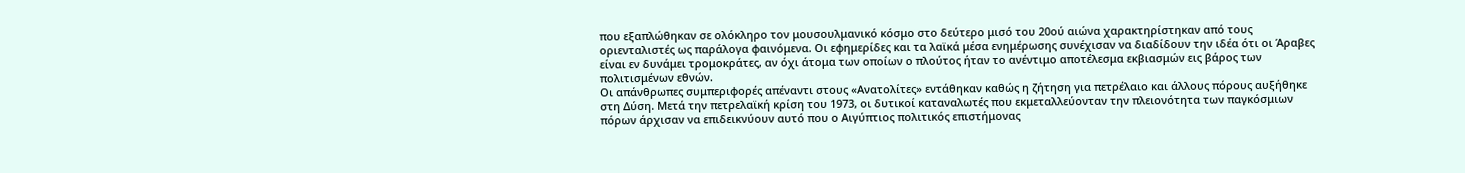που εξαπλώθηκαν σε ολόκληρο τον μουσουλμανικό κόσμο στο δεύτερο μισό του 20ού αιώνα χαρακτηρίστηκαν από τους οριενταλιστές ως παράλογα φαινόμενα. Οι εφημερίδες και τα λαϊκά μέσα ενημέρωσης συνέχισαν να διαδίδουν την ιδέα ότι οι Άραβες είναι εν δυνάμει τρομοκράτες, αν όχι άτομα των οποίων ο πλούτος ήταν το ανέντιμο αποτέλεσμα εκβιασμών εις βάρος των πολιτισμένων εθνών.
Οι απάνθρωπες συμπεριφορές απέναντι στους «Ανατολίτες» εντάθηκαν καθώς η ζήτηση για πετρέλαιο και άλλους πόρους αυξήθηκε στη Δύση. Μετά την πετρελαϊκή κρίση του 1973, οι δυτικοί καταναλωτές που εκμεταλλεύονταν την πλειονότητα των παγκόσμιων πόρων άρχισαν να επιδεικνύουν αυτό που ο Αιγύπτιος πολιτικός επιστήμονας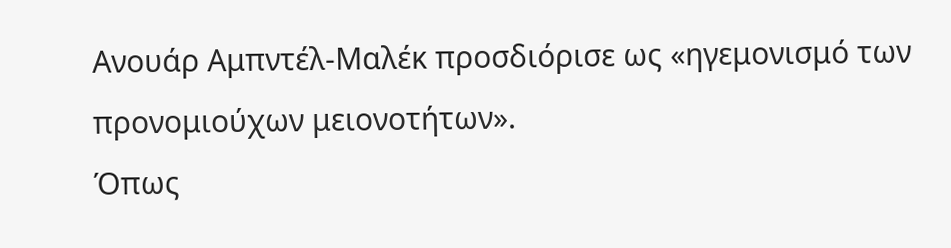Ανουάρ Αμπντέλ-Μαλέκ προσδιόρισε ως «ηγεμονισμό των προνομιούχων μειονοτήτων».
Όπως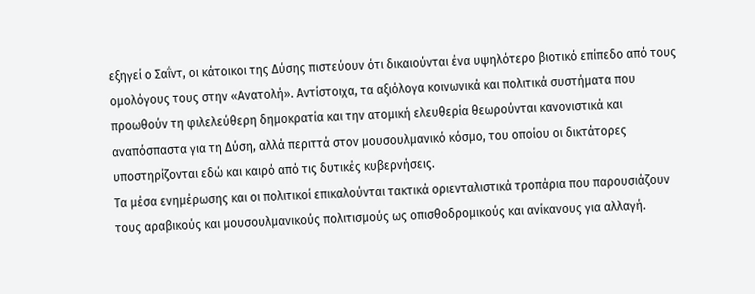εξηγεί ο Σαΐντ, οι κάτοικοι της Δύσης πιστεύουν ότι δικαιούνται ένα υψηλότερο βιοτικό επίπεδο από τους ομολόγους τους στην «Ανατολή». Αντίστοιχα, τα αξιόλογα κοινωνικά και πολιτικά συστήματα που προωθούν τη φιλελεύθερη δημοκρατία και την ατομική ελευθερία θεωρούνται κανονιστικά και αναπόσπαστα για τη Δύση, αλλά περιττά στον μουσουλμανικό κόσμο, του οποίου οι δικτάτορες υποστηρίζονται εδώ και καιρό από τις δυτικές κυβερνήσεις.
Τα μέσα ενημέρωσης και οι πολιτικοί επικαλούνται τακτικά οριενταλιστικά τροπάρια που παρουσιάζουν τους αραβικούς και μουσουλμανικούς πολιτισμούς ως οπισθοδρομικούς και ανίκανους για αλλαγή.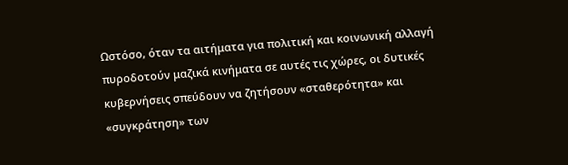Ωστόσο, όταν τα αιτήματα για πολιτική και κοινωνική αλλαγή πυροδοτούν μαζικά κινήματα σε αυτές τις χώρες, οι δυτικές κυβερνήσεις σπεύδουν να ζητήσουν «σταθερότητα» και «συγκράτηση» των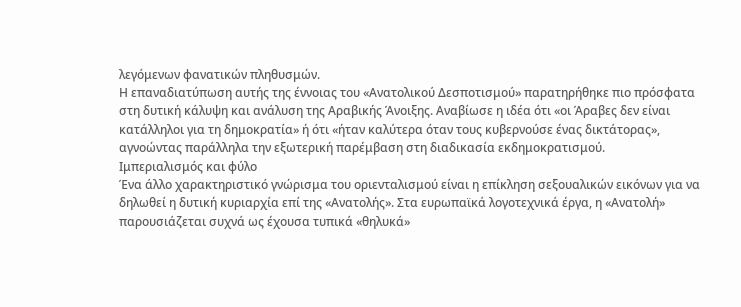λεγόμενων φανατικών πληθυσμών.
Η επαναδιατύπωση αυτής της έννοιας του «Ανατολικού Δεσποτισμού» παρατηρήθηκε πιο πρόσφατα στη δυτική κάλυψη και ανάλυση της Αραβικής Άνοιξης. Αναβίωσε η ιδέα ότι «οι Άραβες δεν είναι κατάλληλοι για τη δημοκρατία» ή ότι «ήταν καλύτερα όταν τους κυβερνούσε ένας δικτάτορας», αγνοώντας παράλληλα την εξωτερική παρέμβαση στη διαδικασία εκδημοκρατισμού.
Ιμπεριαλισμός και φύλο
Ένα άλλο χαρακτηριστικό γνώρισμα του οριενταλισμού είναι η επίκληση σεξουαλικών εικόνων για να δηλωθεί η δυτική κυριαρχία επί της «Ανατολής». Στα ευρωπαϊκά λογοτεχνικά έργα, η «Ανατολή» παρουσιάζεται συχνά ως έχουσα τυπικά «θηλυκά»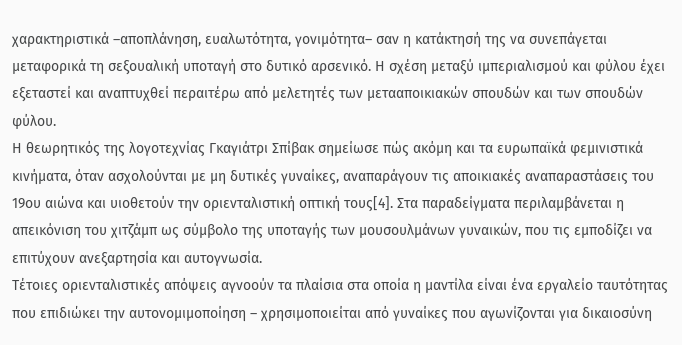χαρακτηριστικά –αποπλάνηση, ευαλωτότητα, γονιμότητα– σαν η κατάκτησή της να συνεπάγεται μεταφορικά τη σεξουαλική υποταγή στο δυτικό αρσενικό. Η σχέση μεταξύ ιμπεριαλισμού και φύλου έχει εξεταστεί και αναπτυχθεί περαιτέρω από μελετητές των μετααποικιακών σπουδών και των σπουδών φύλου.
Η θεωρητικός της λογοτεχνίας Γκαγιάτρι Σπίβακ σημείωσε πώς ακόμη και τα ευρωπαϊκά φεμινιστικά κινήματα, όταν ασχολούνται με μη δυτικές γυναίκες, αναπαράγουν τις αποικιακές αναπαραστάσεις του 19ου αιώνα και υιοθετούν την οριενταλιστική οπτική τους[4]. Στα παραδείγματα περιλαμβάνεται η απεικόνιση του χιτζάμπ ως σύμβολο της υποταγής των μουσουλμάνων γυναικών, που τις εμποδίζει να επιτύχουν ανεξαρτησία και αυτογνωσία.
Τέτοιες οριενταλιστικές απόψεις αγνοούν τα πλαίσια στα οποία η μαντίλα είναι ένα εργαλείο ταυτότητας που επιδιώκει την αυτονομιμοποίηση – χρησιμοποιείται από γυναίκες που αγωνίζονται για δικαιοσύνη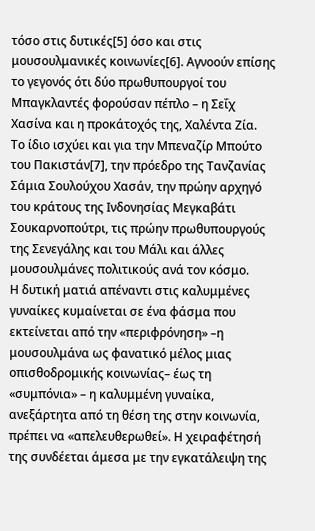τόσο στις δυτικές[5] όσο και στις μουσουλμανικές κοινωνίες[6]. Αγνοούν επίσης το γεγονός ότι δύο πρωθυπουργοί του Μπαγκλαντές φορούσαν πέπλο – η Σεΐχ Χασίνα και η προκάτοχός της, Χαλέντα Ζία.
Το ίδιο ισχύει και για την Μπεναζίρ Μπούτο του Πακιστάν[7], την πρόεδρο της Τανζανίας Σάμια Σουλούχου Χασάν, την πρώην αρχηγό του κράτους της Ινδονησίας Μεγκαβάτι Σουκαρνοπούτρι, τις πρώην πρωθυπουργούς της Σενεγάλης και του Μάλι και άλλες μουσουλμάνες πολιτικούς ανά τον κόσμο.
Η δυτική ματιά απέναντι στις καλυμμένες γυναίκες κυμαίνεται σε ένα φάσμα που εκτείνεται από την «περιφρόνηση» –η μουσουλμάνα ως φανατικό μέλος μιας οπισθοδρομικής κοινωνίας– έως τη «συμπόνια» – η καλυμμένη γυναίκα, ανεξάρτητα από τη θέση της στην κοινωνία, πρέπει να «απελευθερωθεί». Η χειραφέτησή της συνδέεται άμεσα με την εγκατάλειψη της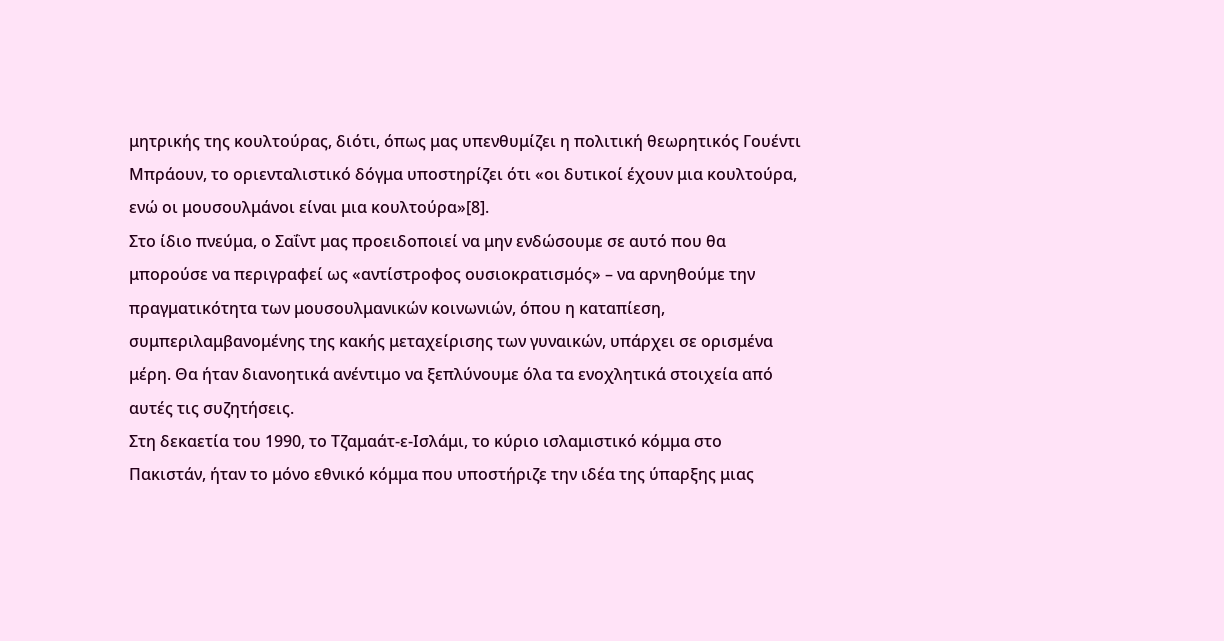μητρικής της κουλτούρας, διότι, όπως μας υπενθυμίζει η πολιτική θεωρητικός Γουέντι Μπράουν, το οριενταλιστικό δόγμα υποστηρίζει ότι «οι δυτικοί έχουν μια κουλτούρα, ενώ οι μουσουλμάνοι είναι μια κουλτούρα»[8].
Στο ίδιο πνεύμα, ο Σαΐντ μας προειδοποιεί να μην ενδώσουμε σε αυτό που θα μπορούσε να περιγραφεί ως «αντίστροφος ουσιοκρατισμός» – να αρνηθούμε την πραγματικότητα των μουσουλμανικών κοινωνιών, όπου η καταπίεση, συμπεριλαμβανομένης της κακής μεταχείρισης των γυναικών, υπάρχει σε ορισμένα μέρη. Θα ήταν διανοητικά ανέντιμο να ξεπλύνουμε όλα τα ενοχλητικά στοιχεία από αυτές τις συζητήσεις.
Στη δεκαετία του 1990, το Τζαμαάτ-ε-Ισλάμι, το κύριο ισλαμιστικό κόμμα στο Πακιστάν, ήταν το μόνο εθνικό κόμμα που υποστήριζε την ιδέα της ύπαρξης μιας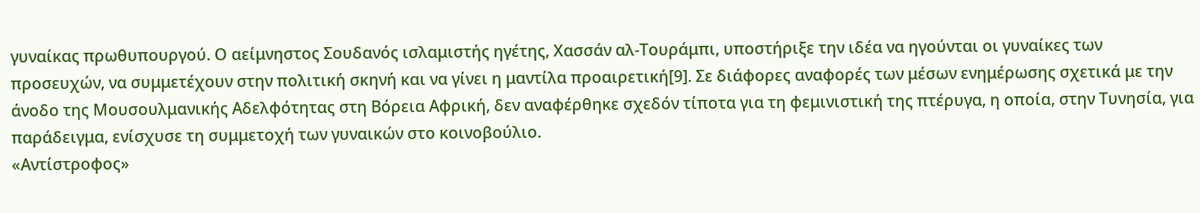γυναίκας πρωθυπουργού. Ο αείμνηστος Σουδανός ισλαμιστής ηγέτης, Χασσάν αλ-Τουράμπι, υποστήριξε την ιδέα να ηγούνται οι γυναίκες των προσευχών, να συμμετέχουν στην πολιτική σκηνή και να γίνει η μαντίλα προαιρετική[9]. Σε διάφορες αναφορές των μέσων ενημέρωσης σχετικά με την άνοδο της Μουσουλμανικής Αδελφότητας στη Βόρεια Αφρική, δεν αναφέρθηκε σχεδόν τίποτα για τη φεμινιστική της πτέρυγα, η οποία, στην Τυνησία, για παράδειγμα, ενίσχυσε τη συμμετοχή των γυναικών στο κοινοβούλιο.
«Αντίστροφος»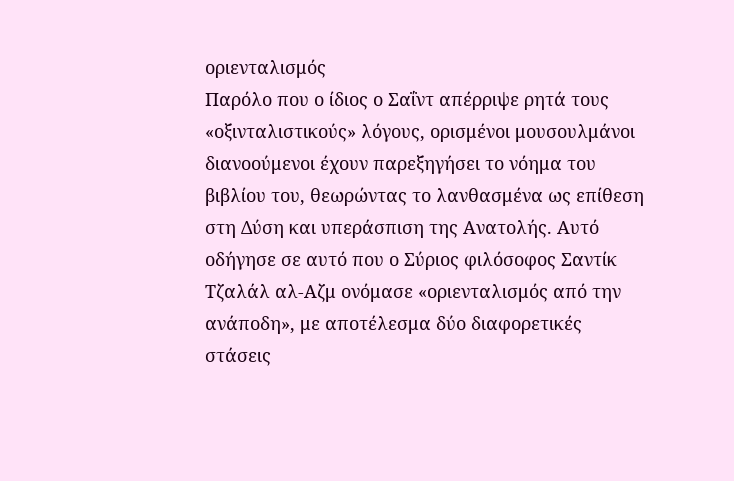οριενταλισμός
Παρόλο που ο ίδιος ο Σαΐντ απέρριψε ρητά τους «οξινταλιστικούς» λόγους, ορισμένοι μουσουλμάνοι διανοούμενοι έχουν παρεξηγήσει το νόημα του βιβλίου του, θεωρώντας το λανθασμένα ως επίθεση στη Δύση και υπεράσπιση της Ανατολής. Αυτό οδήγησε σε αυτό που ο Σύριος φιλόσοφος Σαντίκ Τζαλάλ αλ-Αζμ ονόμασε «οριενταλισμός από την ανάποδη», με αποτέλεσμα δύο διαφορετικές στάσεις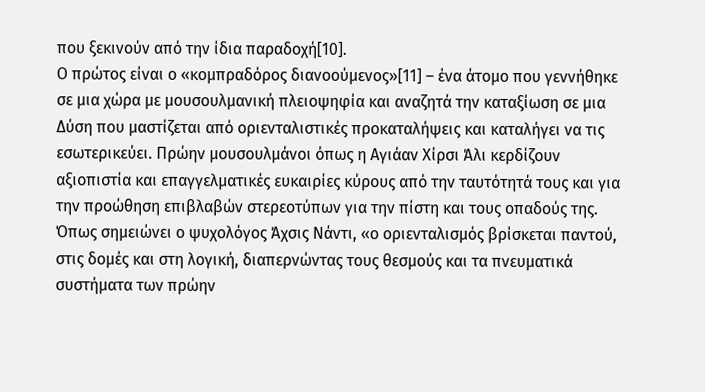που ξεκινούν από την ίδια παραδοχή[10].
Ο πρώτος είναι ο «κομπραδόρος διανοούμενος»[11] – ένα άτομο που γεννήθηκε σε μια χώρα με μουσουλμανική πλειοψηφία και αναζητά την καταξίωση σε μια Δύση που μαστίζεται από οριενταλιστικές προκαταλήψεις και καταλήγει να τις εσωτερικεύει. Πρώην μουσουλμάνοι όπως η Αγιάαν Χίρσι Άλι κερδίζουν αξιοπιστία και επαγγελματικές ευκαιρίες κύρους από την ταυτότητά τους και για την προώθηση επιβλαβών στερεοτύπων για την πίστη και τους οπαδούς της.
Όπως σημειώνει ο ψυχολόγος Άχσις Νάντι, «ο οριενταλισμός βρίσκεται παντού, στις δομές και στη λογική, διαπερνώντας τους θεσμούς και τα πνευματικά συστήματα των πρώην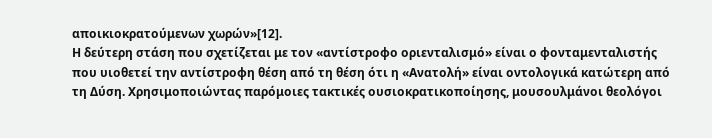αποικιοκρατούμενων χωρών»[12].
Η δεύτερη στάση που σχετίζεται με τον «αντίστροφο οριενταλισμό» είναι ο φονταμενταλιστής που υιοθετεί την αντίστροφη θέση από τη θέση ότι η «Ανατολή» είναι οντολογικά κατώτερη από τη Δύση. Χρησιμοποιώντας παρόμοιες τακτικές ουσιοκρατικοποίησης, μουσουλμάνοι θεολόγοι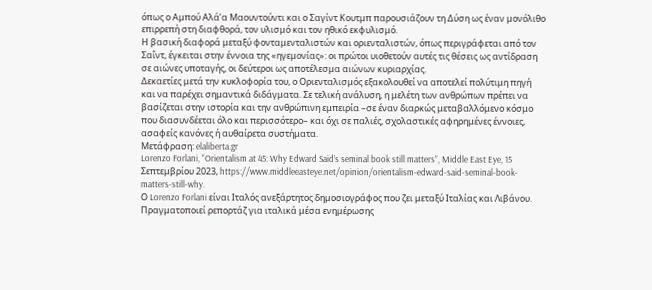όπως ο Αμπού Αλά’α Μαουντούντι και ο Σαγίντ Κουτμπ παρουσιάζουν τη Δύση ως έναν μονόλιθο επιρρεπή στη διαφθορά, τον υλισμό και τον ηθικό εκφυλισμό.
Η βασική διαφορά μεταξύ φονταμενταλιστών και οριενταλιστών, όπως περιγράφεται από τον Σαΐντ, έγκειται στην έννοια της «ηγεμονίας»: οι πρώτοι υιοθετούν αυτές τις θέσεις ως αντίδραση σε αιώνες υποταγής, οι δεύτεροι ως αποτέλεσμα αιώνων κυριαρχίας.
Δεκαετίες μετά την κυκλοφορία του, ο Οριενταλισμός εξακολουθεί να αποτελεί πολύτιμη πηγή και να παρέχει σημαντικά διδάγματα. Σε τελική ανάλυση, η μελέτη των ανθρώπων πρέπει να βασίζεται στην ιστορία και την ανθρώπινη εμπειρία –σε έναν διαρκώς μεταβαλλόμενο κόσμο που διασυνδέεται όλο και περισσότερο– και όχι σε παλιές, σχολαστικές αφηρημένες έννοιες, ασαφείς κανόνες ή αυθαίρετα συστήματα.
Μετάφραση: elaliberta.gr
Lorenzo Forlani, “Orientalism at 45: Why Edward Said’s seminal book still matters”, Middle East Eye, 15 Σεπτεμβρίου 2023, https://www.middleeasteye.net/opinion/orientalism-edward-said-seminal-book-matters-still-why.
Ο Lorenzo Forlani είναι Ιταλός ανεξάρτητος δημοσιογράφος που ζει μεταξύ Ιταλίας και Λιβάνου. Πραγματοποιεί ρεπορτάζ για ιταλικά μέσα ενημέρωσης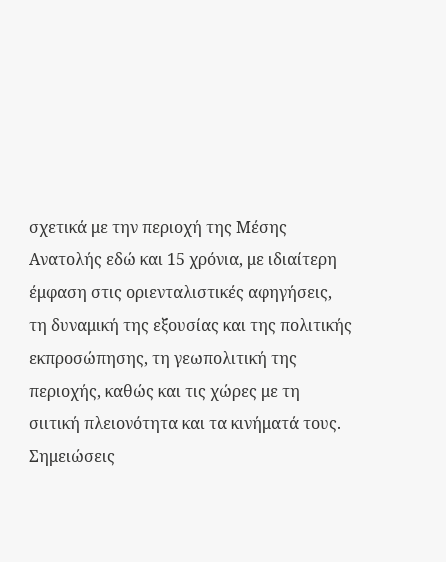σχετικά με την περιοχή της Μέσης Ανατολής εδώ και 15 χρόνια, με ιδιαίτερη έμφαση στις οριενταλιστικές αφηγήσεις, τη δυναμική της εξουσίας και της πολιτικής εκπροσώπησης, τη γεωπολιτική της περιοχής, καθώς και τις χώρες με τη σιιτική πλειονότητα και τα κινήματά τους.
Σημειώσεις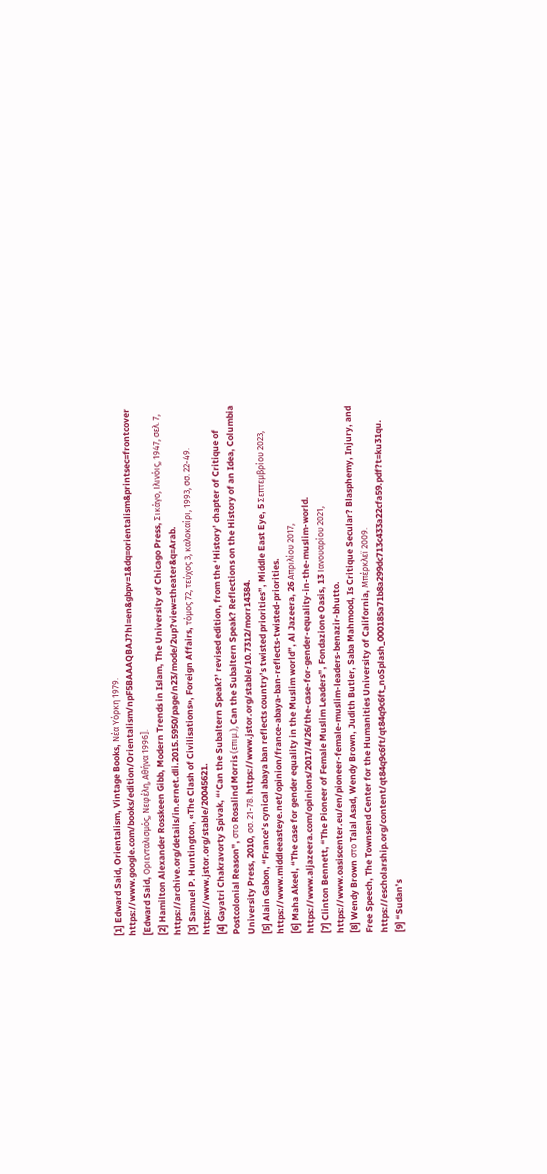[1] Edward Said, Orientalism, Vintage Books, Νέα Υόρκη 1979. https://www.google.com/books/edition/Orientalism/npF5BAAAQBAJ?hl=en&gbpv=1&dq=orientalism&printsec=frontcover [Edward Said, Οριενταλισμός, Νεφέλη, Αθήνα 1996].
[2] Hamilton Alexander Rosskeen Gibb, Modern Trends in Islam, The University of Chicago Press, Σικάγο, Ιλινόις, 1947, σελ. 7, https://archive.org/details/in.ernet.dli.2015.5950/page/n23/mode/2up?view=theater&q=Arab.
[3] Samuel P. Huntington, «The Clash of Civilisations», Foreign Affairs, τόμος 72, τεύχος 3, καλοκαίρι, 1993, σσ. 22-49. https://www.jstor.org/stable/20045621.
[4] Gayatri Chakravorty Spivak, “‘Can the Subaltern Speak?’ revised edition, from the ‘History’ chapter of Critique of Postcolonial Reason”, στο Rosalind Morris (επιμ.), Can the Subaltern Speak? Reflections on the History of an Idea, Columbia University Press, 2010, σσ. 21-78. https://www.jstor.org/stable/10.7312/morr14384.
[5] Alain Gabon, “France’s cynical abaya ban reflects country’s twisted priorities”, Middle East Eye, 5 Σεπτεμβρίου 2023, https://www.middleeasteye.net/opinion/france-abaya-ban-reflects-twisted-priorities.
[6] Maha Akeel, “The case for gender equality in the Muslim world”, Al Jazeera, 26 Απριλίου 2017, https://www.aljazeera.com/opinions/2017/4/26/the-case-for-gender-equality-in-the-muslim-world.
[7] Clinton Bennett, “The Pioneer of Female Muslim Leaders”, Fondazione Oasis, 13 Ιανουαρίου 2021, https://www.oasiscenter.eu/en/pioneer-female-muslim-leaders-benazir-bhutto.
[8] Wendy Brown στο Talal Asad, Wendy Brown, Judith Butler, Saba Mahmood, Is Critique Secular? Blasphemy, Injury, and Free Speech, The Townsend Center for the Humanities University of California, Μπέρκλεϊ 2009. https://escholarship.org/content/qt84q9c6ft/qt84q9c6ft_noSplash_000185a71b8a299dc713c433a22cfa59.pdf?t=ku31qu.
[9] “Sudan’s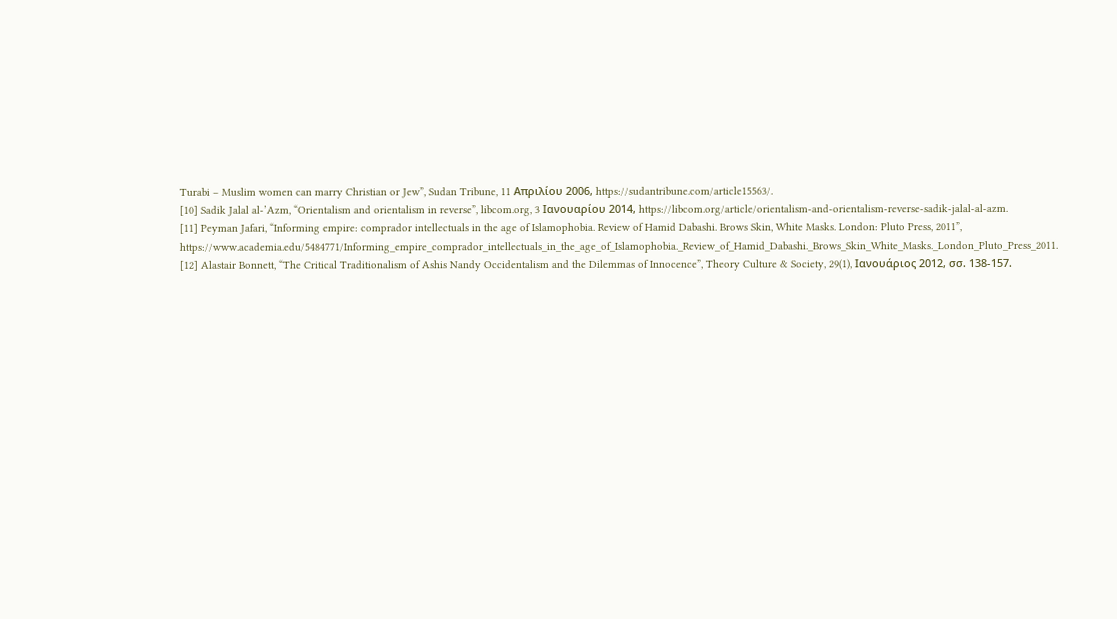Turabi – Muslim women can marry Christian or Jew”, Sudan Tribune, 11 Απριλίου 2006, https://sudantribune.com/article15563/.
[10] Sadik Jalal al-’Azm, “Orientalism and orientalism in reverse”, libcom.org, 3 Ιανουαρίου 2014, https://libcom.org/article/orientalism-and-orientalism-reverse-sadik-jalal-al-azm.
[11] Peyman Jafari, “Informing empire: comprador intellectuals in the age of Islamophobia. Review of Hamid Dabashi. Brows Skin, White Masks. London: Pluto Press, 2011”, https://www.academia.edu/5484771/Informing_empire_comprador_intellectuals_in_the_age_of_Islamophobia._Review_of_Hamid_Dabashi._Brows_Skin_White_Masks._London_Pluto_Press_2011.
[12] Alastair Bonnett, “The Critical Traditionalism of Ashis Nandy Occidentalism and the Dilemmas of Innocence”, Theory Culture & Society, 29(1), Ιανουάριος 2012, σσ. 138-157.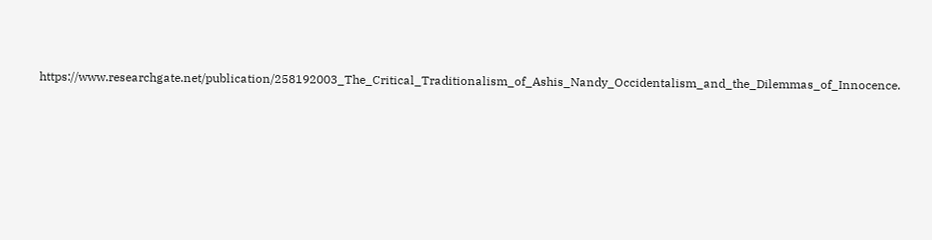https://www.researchgate.net/publication/258192003_The_Critical_Traditionalism_of_Ashis_Nandy_Occidentalism_and_the_Dilemmas_of_Innocence.